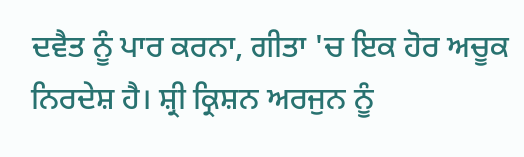ਦਵੈਤ ਨੂੰ ਪਾਰ ਕਰਨਾ, ਗੀਤਾ 'ਚ ਇਕ ਹੋਰ ਅਚੂਕ ਨਿਰਦੇਸ਼ ਹੈ। ਸ਼੍ਰੀ ਕ੍ਰਿਸ਼ਨ ਅਰਜੁਨ ਨੂੰ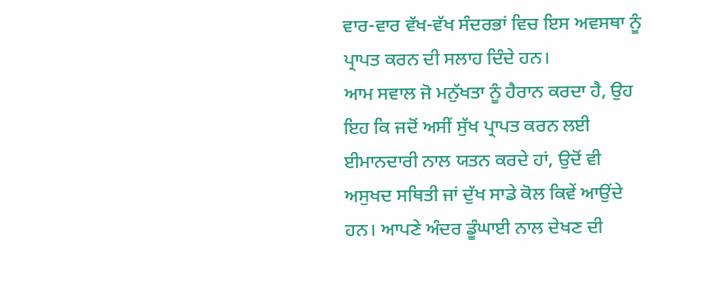ਵਾਰ-ਵਾਰ ਵੱਖ-ਵੱਖ ਸੰਦਰਭਾਂ ਵਿਚ ਇਸ ਅਵਸਥਾ ਨੂੰ ਪ੍ਰਾਪਤ ਕਰਨ ਦੀ ਸਲਾਹ ਦਿੰਦੇ ਹਨ।
ਆਮ ਸਵਾਲ ਜੋ ਮਨੁੱਖਤਾ ਨੂੰ ਹੈਰਾਨ ਕਰਦਾ ਹੈ, ਉਹ ਇਹ ਕਿ ਜਦੋਂ ਅਸੀਂ ਸੁੱਖ ਪ੍ਰਾਪਤ ਕਰਨ ਲਈ ਈਮਾਨਦਾਰੀ ਨਾਲ ਯਤਨ ਕਰਦੇ ਹਾਂ, ਉਦੋਂ ਵੀ ਅਸੁਖਦ ਸਥਿਤੀ ਜਾਂ ਦੁੱਖ ਸਾਡੇ ਕੋਲ ਕਿਵੇਂ ਆਉਂਦੇ ਹਨ। ਆਪਣੇ ਅੰਦਰ ਡੂੰਘਾਈ ਨਾਲ ਦੇਖਣ ਦੀ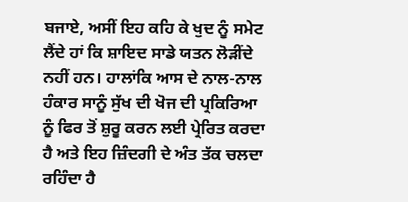ਬਜਾਏ, ਅਸੀਂ ਇਹ ਕਹਿ ਕੇ ਖੁਦ ਨੂੰ ਸਮੇਟ ਲੈਂਦੇ ਹਾਂ ਕਿ ਸ਼ਾਇਦ ਸਾਡੇ ਯਤਨ ਲੋੜੀਂਦੇ ਨਹੀਂ ਹਨ। ਹਾਲਾਂਕਿ ਆਸ ਦੇ ਨਾਲ-ਨਾਲ ਹੰਕਾਰ ਸਾਨੂੰ ਸੁੱਖ ਦੀ ਖੋਜ ਦੀ ਪ੍ਰਕਿਰਿਆ ਨੂੰ ਫਿਰ ਤੋਂ ਸ਼ੁਰੂ ਕਰਨ ਲਈ ਪ੍ਰੇਰਿਤ ਕਰਦਾ ਹੈ ਅਤੇ ਇਹ ਜ਼ਿੰਦਗੀ ਦੇ ਅੰਤ ਤੱਕ ਚਲਦਾ ਰਹਿੰਦਾ ਹੈ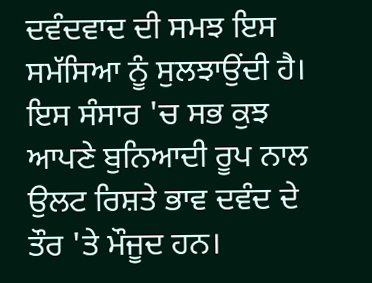ਦਵੰਦਵਾਦ ਦੀ ਸਮਝ ਇਸ ਸਮੱਸਿਆ ਨੂੰ ਸੁਲਝਾਉਂਦੀ ਹੈ।
ਇਸ ਸੰਸਾਰ 'ਚ ਸਭ ਕੁਝ ਆਪਣੇ ਬੁਨਿਆਦੀ ਰੂਪ ਨਾਲ ਉਲਟ ਰਿਸ਼ਤੇ ਭਾਵ ਦਵੰਦ ਦੇ ਤੌਰ 'ਤੇ ਮੌਜੂਦ ਹਨ।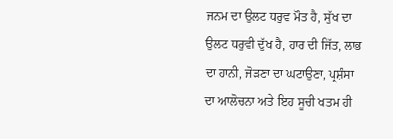ਜਨਮ ਦਾ ਉਲਟ ਧਰੁਵ ਮੌਤ ਹੈ, ਸੁੱਖ ਦਾ ਉਲਟ ਧਰੁਵੀ ਦੁੱਖ ਹੈ, ਹਾਰ ਦੀ ਜਿੱਤ, ਲਾਭ ਦਾ ਹਾਨੀ, ਜੋੜਣਾ ਦਾ ਘਟਾਉਣਾ, ਪ੍ਰਸ਼ੰਸਾ ਦਾ ਆਲੋਚਨਾ ਅਤੇ ਇਹ ਸੂਚੀ ਖਤਮ ਹੀ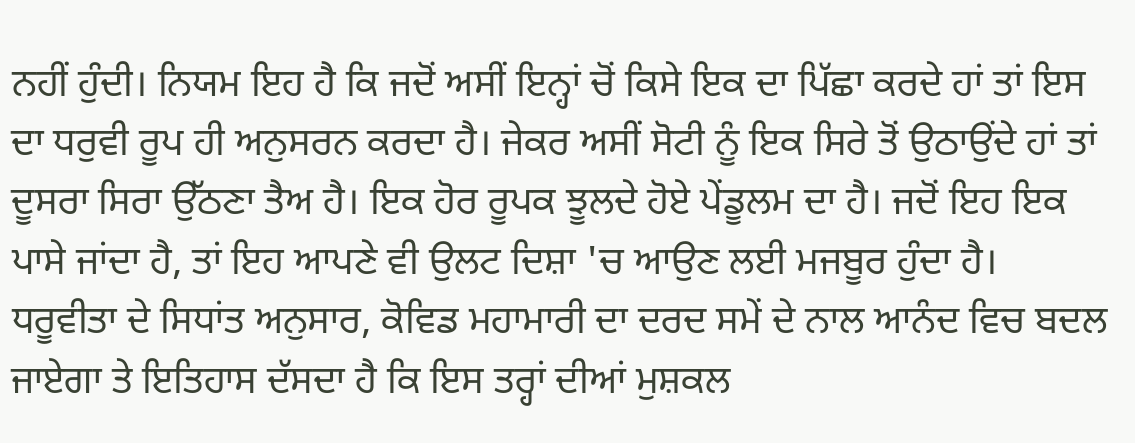ਨਹੀਂ ਹੁੰਦੀ। ਨਿਯਮ ਇਹ ਹੈ ਕਿ ਜਦੋਂ ਅਸੀਂ ਇਨ੍ਹਾਂ ਚੋਂ ਕਿਸੇ ਇਕ ਦਾ ਪਿੱਛਾ ਕਰਦੇ ਹਾਂ ਤਾਂ ਇਸ ਦਾ ਧਰੁਵੀ ਰੂਪ ਹੀ ਅਨੁਸਰਨ ਕਰਦਾ ਹੈ। ਜੇਕਰ ਅਸੀਂ ਸੋਟੀ ਨੂੰ ਇਕ ਸਿਰੇ ਤੋਂ ਉਠਾਉਂਦੇ ਹਾਂ ਤਾਂ ਦੂਸਰਾ ਸਿਰਾ ਉੱਠਣਾ ਤੈਅ ਹੈ। ਇਕ ਹੋਰ ਰੂਪਕ ਝੂਲਦੇ ਹੋਏ ਪੇਂਡੂਲਮ ਦਾ ਹੈ। ਜਦੋਂ ਇਹ ਇਕ ਪਾਸੇ ਜਾਂਦਾ ਹੈ, ਤਾਂ ਇਹ ਆਪਣੇ ਵੀ ਉਲਟ ਦਿਸ਼ਾ 'ਚ ਆਉਣ ਲਈ ਮਜਬੂਰ ਹੁੰਦਾ ਹੈ। ਧਰੂਵੀਤਾ ਦੇ ਸਿਧਾਂਤ ਅਨੁਸਾਰ, ਕੋਵਿਡ ਮਹਾਮਾਰੀ ਦਾ ਦਰਦ ਸਮੇਂ ਦੇ ਨਾਲ ਆਨੰਦ ਵਿਚ ਬਦਲ ਜਾਏਗਾ ਤੇ ਇਤਿਹਾਸ ਦੱਸਦਾ ਹੈ ਕਿ ਇਸ ਤਰ੍ਹਾਂ ਦੀਆਂ ਮੁਸ਼ਕਲ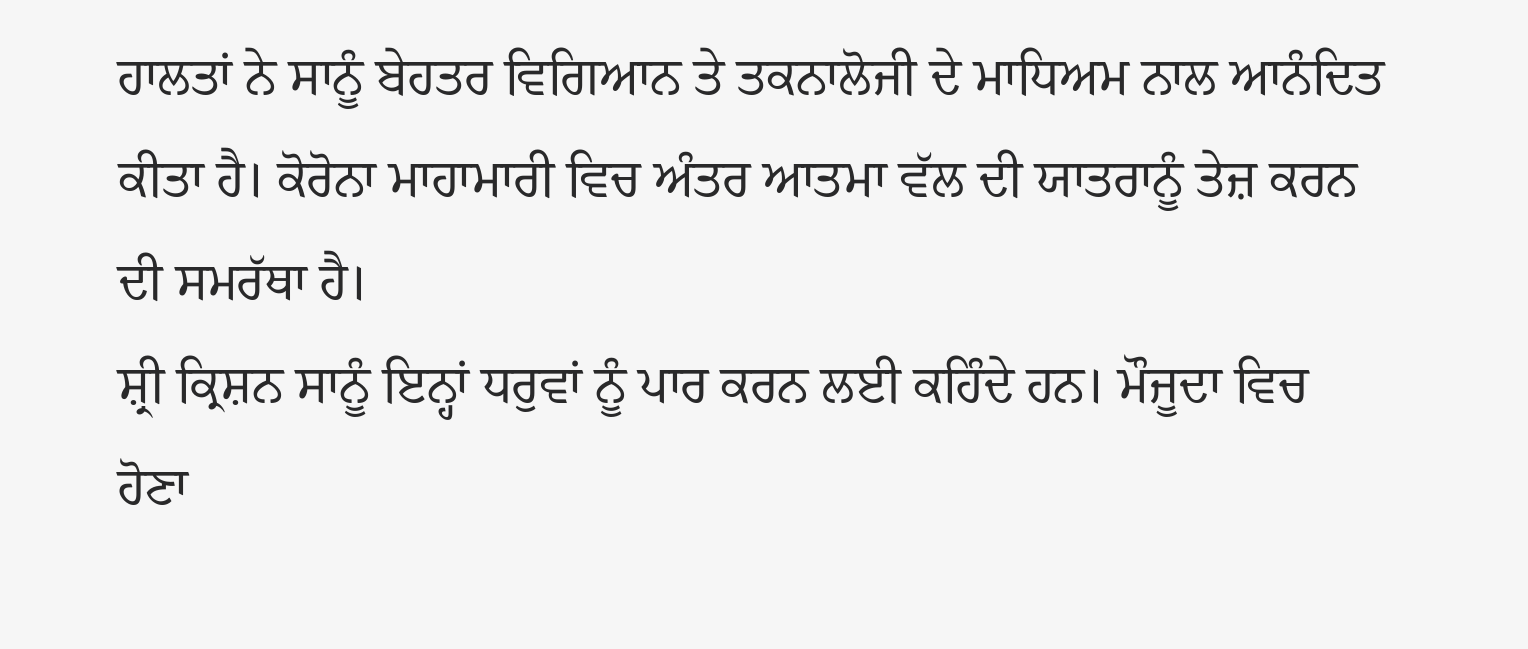ਹਾਲਤਾਂ ਨੇ ਸਾਨੂੰ ਬੇਹਤਰ ਵਿਗਿਆਨ ਤੇ ਤਕਨਾਲੋਜੀ ਦੇ ਮਾਧਿਅਮ ਨਾਲ ਆਨੰਦਿਤ ਕੀਤਾ ਹੈ। ਕੋਰੋਨਾ ਮਾਹਾਮਾਰੀ ਵਿਚ ਅੰਤਰ ਆਤਮਾ ਵੱਲ ਦੀ ਯਾਤਰਾਨੂੰ ਤੇਜ਼ ਕਰਨ ਦੀ ਸਮਰੱਥਾ ਹੈ।
ਸ਼੍ਰੀ ਕ੍ਰਿਸ਼ਨ ਸਾਨੂੰ ਇਨ੍ਹਾਂ ਧਰੁਵਾਂ ਨੂੰ ਪਾਰ ਕਰਨ ਲਈ ਕਹਿੰਦੇ ਹਨ। ਮੌਜੂਦਾ ਵਿਚ ਹੋਣਾ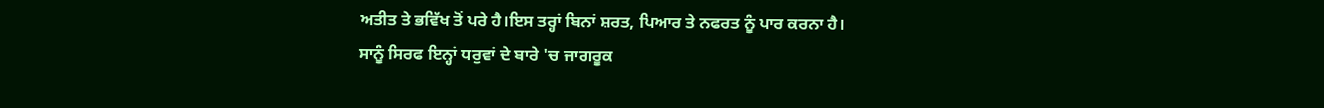ਅਤੀਤ ਤੇ ਭਵਿੱਖ ਤੋਂ ਪਰੇ ਹੈ।ਇਸ ਤਰ੍ਹਾਂ ਬਿਨਾਂ ਸ਼ਰਤ, ਪਿਆਰ ਤੇ ਨਫਰਤ ਨੂੰ ਪਾਰ ਕਰਨਾ ਹੈ।
ਸਾਨੂੰ ਸਿਰਫ ਇਨ੍ਹਾਂ ਧਰੁਵਾਂ ਦੇ ਬਾਰੇ 'ਚ ਜਾਗਰੂਕ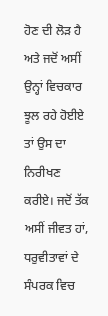ਹੋਣ ਦੀ ਲੋੜ ਹੈ ਅਤੇ ਜਦੋਂ ਅਸੀਂ ਉਨ੍ਹਾਂ ਵਿਚਕਾਰ ਝੂਲ ਰਹੇ ਹੋਈਏ ਤਾਂ ਉਸ ਦਾ ਨਿਰੀਖਣ ਕਰੀਏ। ਜਦੋਂ ਤੱਕ ਅਸੀਂ ਜੀਵਤ ਹਾਂ, ਧਰੁਵੀਤਾਵਾਂ ਦੇ ਸੰਪਰਕ ਵਿਚ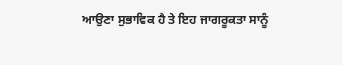ਆਉਣਾ ਸੁਭਾਵਿਕ ਹੈ ਤੇ ਇਹ ਜਾਗਰੂਕਤਾ ਸਾਨੂੰ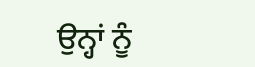ਉਨ੍ਹਾਂ ਨੂੰ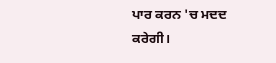ਪਾਰ ਕਰਨ 'ਚ ਮਦਦ ਕਰੇਗੀ।